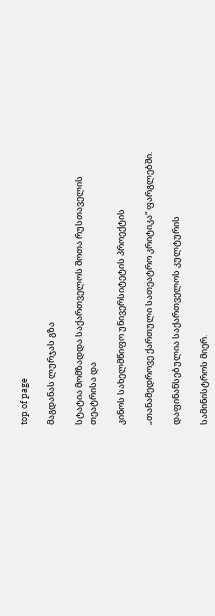top of page

მაგდანას ლურჯას გზა

სტატია მომზადდა საქართველოს შოთა რუსთაველის თეატრისა და

კინოს სახელმწიფო უნივერსიტეტის პროექტის

„თანამედროვე ქართული სათეატრო კრიტიკა“ ფარგლებში.

დაფინანსებულია საქართველოს კულტურის

სამინისტროს მიერ.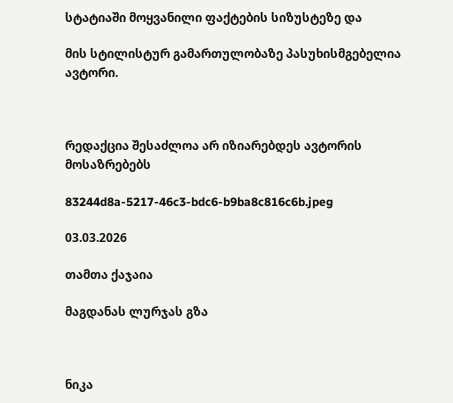სტატიაში მოყვანილი ფაქტების სიზუსტეზე და

მის სტილისტურ გამართულობაზე პასუხისმგებელია ავტორი.



რედაქცია შესაძლოა არ იზიარებდეს ავტორის მოსაზრებებს

83244d8a-5217-46c3-bdc6-b9ba8c816c6b.jpeg

03.03.2026

თამთა ქაჯაია

მაგდანას ლურჯას გზა



ნიკა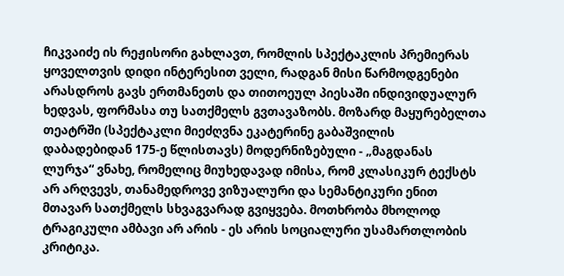ჩიკვაიძე ის რეჟისორი გახლავთ, რომლის სპექტაკლის პრემიერას ყოველთვის დიდი ინტერესით ველი, რადგან მისი წარმოდგენები არასდროს გავს ერთმანეთს და თითოეულ პიესაში ინდივიდუალურ ხედვას, ფორმასა თუ სათქმელს გვთავაზობს. მოზარდ მაყურებელთა თეატრში (სპექტაკლი მიეძღვნა ეკატერინე გაბაშვილის დაბადებიდან 175-ე წლისთავს) მოდერნიზებული - „მაგდანას ლურჯა“ ვნახე, რომელიც მიუხედავად იმისა, რომ კლასიკურ ტექსტს არ არღვევს, თანამედროვე ვიზუალური და სემანტიკური ენით მთავარ სათქმელს სხვაგვარად გვიყვება. მოთხრობა მხოლოდ ტრაგიკული ამბავი არ არის - ეს არის სოციალური უსამართლობის კრიტიკა.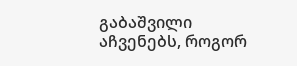გაბაშვილი აჩვენებს, როგორ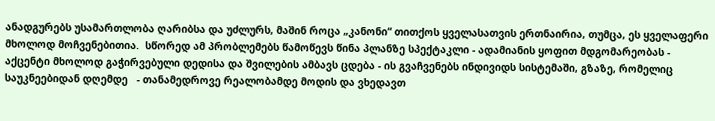ანადგურებს უსამართლობა ღარიბსა და უძლურს, მაშინ როცა „კანონი“ თითქოს ყველასათვის ერთნაირია, თუმცა, ეს ყველაფერი მხოლოდ მოჩვენებითია.  სწორედ ამ პრობლემებს წამოწევს წინა პლანზე სპექტაკლი - ადამიანის ყოფით მდგომარეობას - აქცენტი მხოლოდ გაჭირვებული დედისა და შვილების ამბავს ცდება - ის გვაჩვენებს ინდივიდს სისტემაში, გზაზე, რომელიც საუკნეებიდან დღემდე   - თანამედროვე რეალობამდე მოდის და ვხედავთ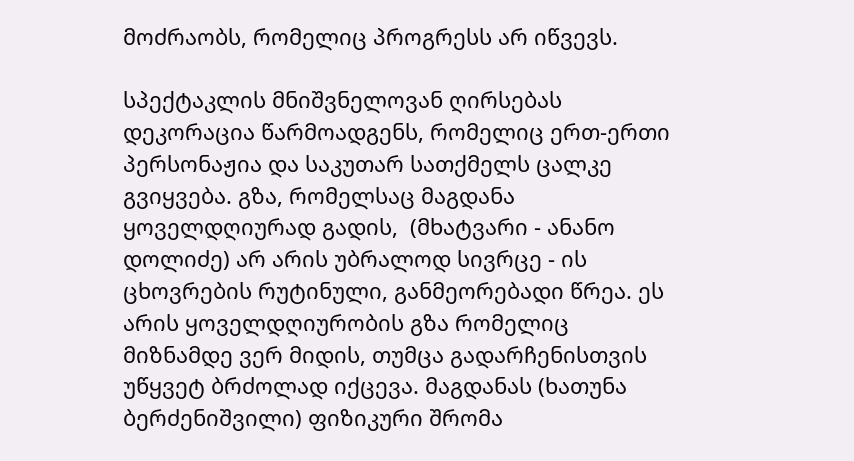მოძრაობს, რომელიც პროგრესს არ იწვევს.

სპექტაკლის მნიშვნელოვან ღირსებას დეკორაცია წარმოადგენს, რომელიც ერთ-ერთი პერსონაჟია და საკუთარ სათქმელს ცალკე გვიყვება. გზა, რომელსაც მაგდანა ყოველდღიურად გადის,  (მხატვარი - ანანო დოლიძე) არ არის უბრალოდ სივრცე - ის ცხოვრების რუტინული, განმეორებადი წრეა. ეს არის ყოველდღიურობის გზა რომელიც მიზნამდე ვერ მიდის, თუმცა გადარჩენისთვის უწყვეტ ბრძოლად იქცევა. მაგდანას (ხათუნა ბერძენიშვილი) ფიზიკური შრომა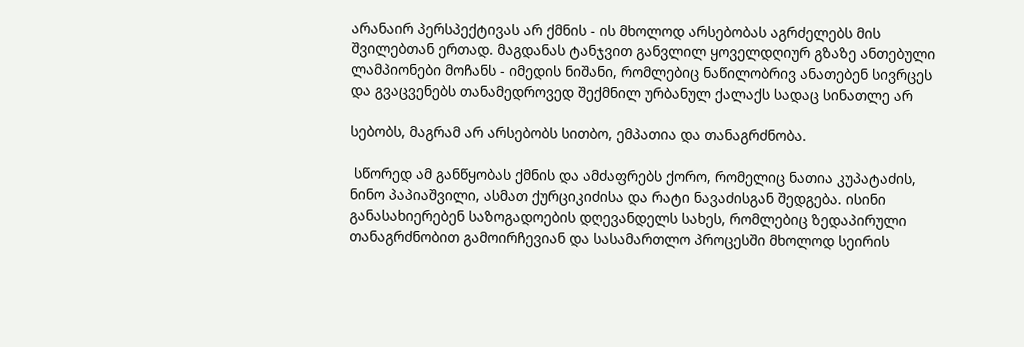არანაირ პერსპექტივას არ ქმნის - ის მხოლოდ არსებობას აგრძელებს მის შვილებთან ერთად. მაგდანას ტანჯვით განვლილ ყოველდღიურ გზაზე ანთებული ლამპიონები მოჩანს - იმედის ნიშანი, რომლებიც ნაწილობრივ ანათებენ სივრცეს და გვაცვენებს თანამედროვედ შექმნილ ურბანულ ქალაქს სადაც სინათლე არ

სებობს, მაგრამ არ არსებობს სითბო, ემპათია და თანაგრძნობა.

 სწორედ ამ განწყობას ქმნის და ამძაფრებს ქორო, რომელიც ნათია კუპატაძის, ნინო პაპიაშვილი, ასმათ ქურციკიძისა და რატი ნავაძისგან შედგება. ისინი განასახიერებენ საზოგადოების დღევანდელს სახეს, რომლებიც ზედაპირული თანაგრძნობით გამოირჩევიან და სასამართლო პროცესში მხოლოდ სეირის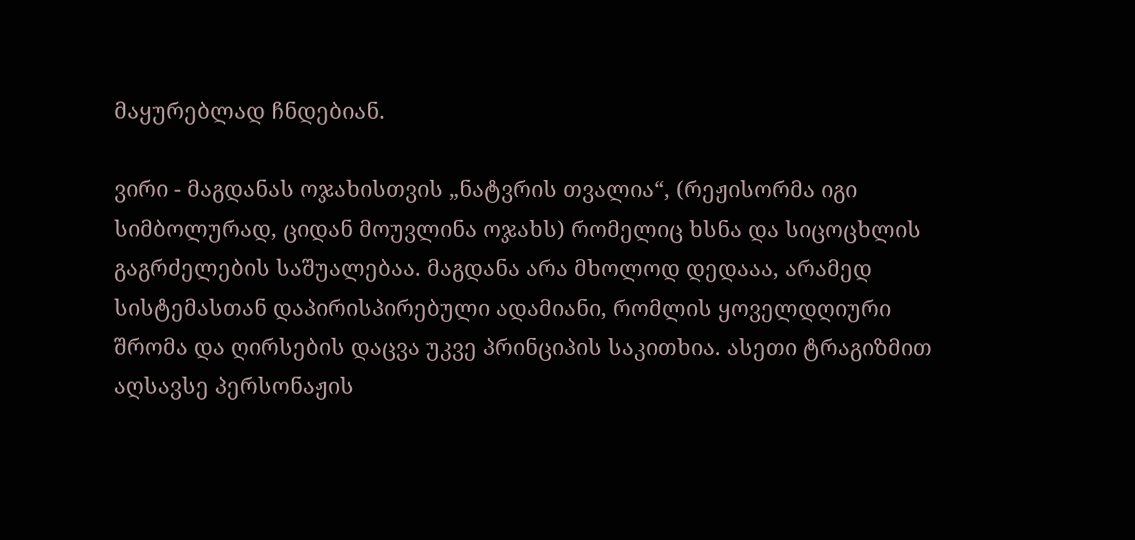მაყურებლად ჩნდებიან.

ვირი - მაგდანას ოჯახისთვის „ნატვრის თვალია“, (რეჟისორმა იგი სიმბოლურად, ციდან მოუვლინა ოჯახს) რომელიც ხსნა და სიცოცხლის გაგრძელების საშუალებაა. მაგდანა არა მხოლოდ დედააა, არამედ სისტემასთან დაპირისპირებული ადამიანი, რომლის ყოველდღიური შრომა და ღირსების დაცვა უკვე პრინციპის საკითხია. ასეთი ტრაგიზმით აღსავსე პერსონაჟის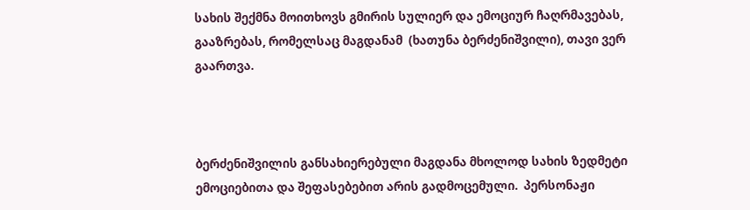სახის შექმნა მოითხოვს გმირის სულიერ და ემოციურ ჩაღრმავებას, გააზრებას, რომელსაც მაგდანამ  (ხათუნა ბერძენიშვილი), თავი ვერ გაართვა.



ბერძენიშვილის განსახიერებული მაგდანა მხოლოდ სახის ზედმეტი  ემოციებითა და შეფასებებით არის გადმოცემული.  პერსონაჟი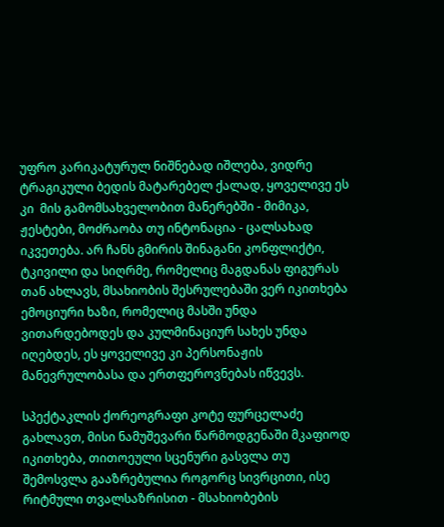უფრო კარიკატურულ ნიშნებად იშლება, ვიდრე ტრაგიკული ბედის მატარებელ ქალად, ყოველივე ეს კი  მის გამომსახველობით მანერებში - მიმიკა, ჟესტები, მოძრაობა თუ ინტონაცია - ცალსახად იკვეთება. არ ჩანს გმირის შინაგანი კონფლიქტი, ტკივილი და სიღრმე, რომელიც მაგდანას ფიგურას თან ახლავს, მსახიობის შესრულებაში ვერ იკითხება ემოციური ხაზი, რომელიც მასში უნდა ვითარდებოდეს და კულმინაციურ სახეს უნდა იღებდეს, ეს ყოველივე კი პერსონაჟის მანევრულობასა და ერთფეროვნებას იწვევს.

სპექტაკლის ქორეოგრაფი კოტე ფურცელაძე გახლავთ, მისი ნამუშევარი წარმოდგენაში მკაფიოდ იკითხება, თითოეული სცენური გასვლა თუ შემოსვლა გააზრებულია როგორც სივრცითი, ისე რიტმული თვალსაზრისით - მსახიობების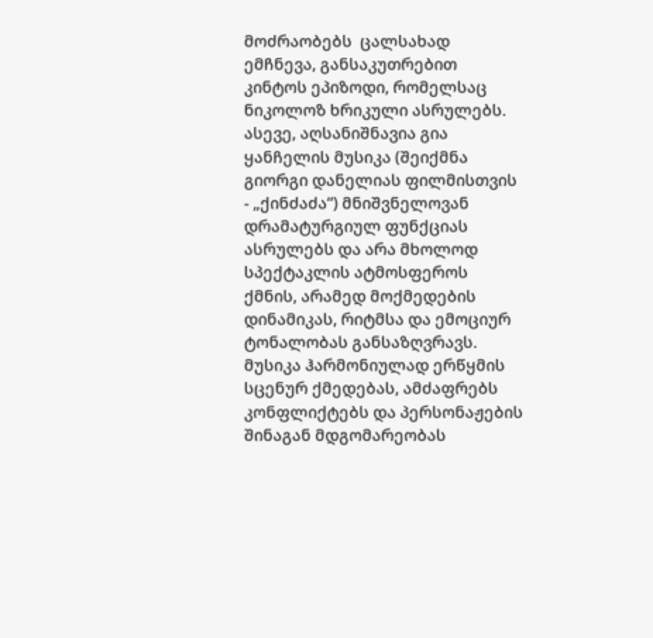მოძრაობებს  ცალსახად ემჩნევა, განსაკუთრებით კინტოს ეპიზოდი, რომელსაც ნიკოლოზ ხრიკული ასრულებს. ასევე, აღსანიშნავია გია ყანჩელის მუსიკა (შეიქმნა გიორგი დანელიას ფილმისთვის - „ქინძაძა“) მნიშვნელოვან დრამატურგიულ ფუნქციას ასრულებს და არა მხოლოდ სპექტაკლის ატმოსფეროს ქმნის, არამედ მოქმედების დინამიკას, რიტმსა და ემოციურ ტონალობას განსაზღვრავს. მუსიკა ჰარმონიულად ერწყმის სცენურ ქმედებას, ამძაფრებს კონფლიქტებს და პერსონაჟების შინაგან მდგომარეობას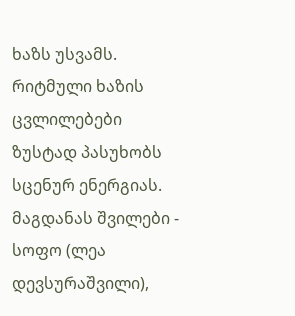ხაზს უსვამს. რიტმული ხაზის ცვლილებები ზუსტად პასუხობს სცენურ ენერგიას.  მაგდანას შვილები - სოფო (ლეა დევსურაშვილი),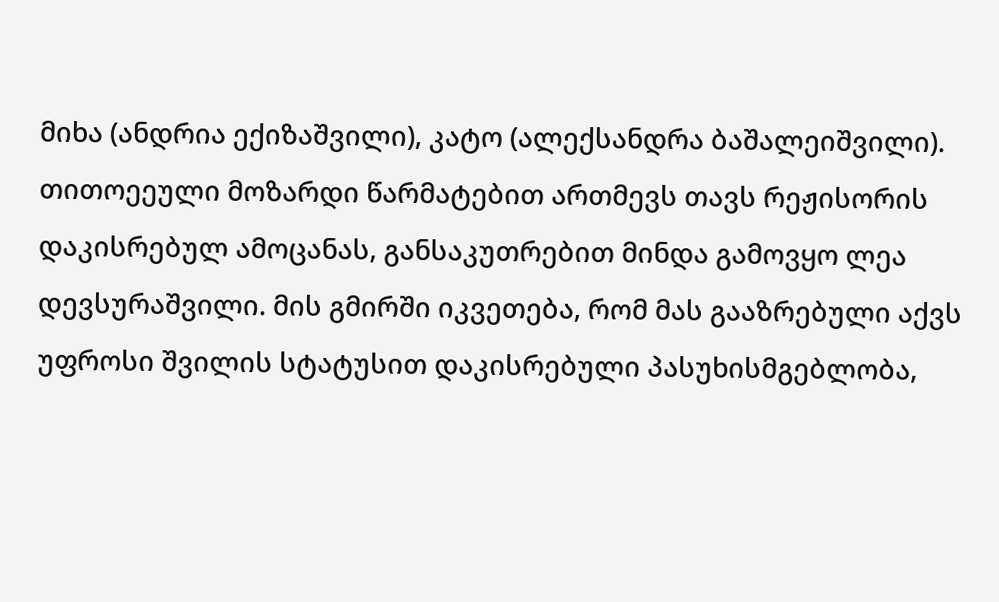მიხა (ანდრია ექიზაშვილი), კატო (ალექსანდრა ბაშალეიშვილი). თითოეეული მოზარდი წარმატებით ართმევს თავს რეჟისორის დაკისრებულ ამოცანას, განსაკუთრებით მინდა გამოვყო ლეა დევსურაშვილი. მის გმირში იკვეთება, რომ მას გააზრებული აქვს უფროსი შვილის სტატუსით დაკისრებული პასუხისმგებლობა,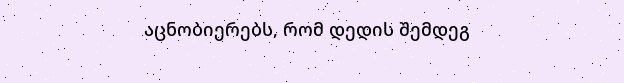აცნობიერებს, რომ დედის შემდეგ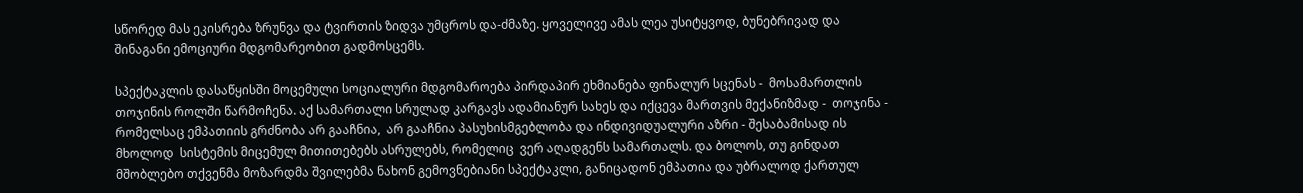სწორედ მას ეკისრება ზრუნვა და ტვირთის ზიდვა უმცროს და-ძმაზე. ყოველივე ამას ლეა უსიტყვოდ, ბუნებრივად და შინაგანი ემოციური მდგომარეობით გადმოსცემს.

სპექტაკლის დასაწყისში მოცემული სოციალური მდგომაროება პირდაპირ ეხმიანება ფინალურ სცენას -  მოსამართლის თოჯინის როლში წარმოჩენა. აქ სამართალი სრულად კარგავს ადამიანურ სახეს და იქცევა მართვის მექანიზმად -  თოჯინა -  რომელსაც ემპათიის გრძნობა არ გააჩნია,  არ გააჩნია პასუხისმგებლობა და ინდივიდუალური აზრი - შესაბამისად ის მხოლოდ  სისტემის მიცემულ მითითებებს ასრულებს, რომელიც  ვერ აღადგენს სამართალს. და ბოლოს, თუ გინდათ მშობლებო თქვენმა მოზარდმა შვილებმა ნახონ გემოვნებიანი სპექტაკლი, განიცადონ ემპათია და უბრალოდ ქართულ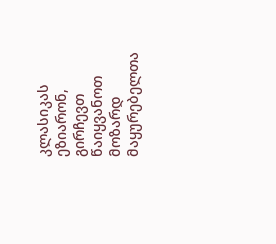კლასიკას ეზიარონ, გირჩევთ წაიყვანოთ მოზარდ მაყურებელთა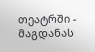თეატრში - მაგდანას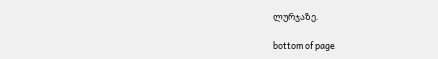ლურჯაზე.

bottom of page